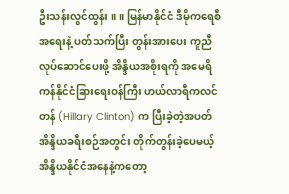ဦးသန်းလွင်ထွန်း ။ ။ မြန်မာနိုင်ငံ ဒီမိုကရေစီအရေးနဲ့ ပတ်သက်ပြီး တွန်းအားပေး ကူညီ လုပ်ဆောင်ပေးဖို့ အိန္ဒိယအစိုးရကို အမေရိကန်နိုင်ငံခြားရေးဝန်ကြီး ဟယ်လာရီကလင်တန် (Hillary Clinton) က ပြီးခဲ့တဲ့အပတ် အိန္ဒိယခရီးစဉ်အတွင်း တိုက်တွန်းခဲ့ပေမယ့် အိန္ဒိယနိုင်ငံအနေနဲ့ကတော့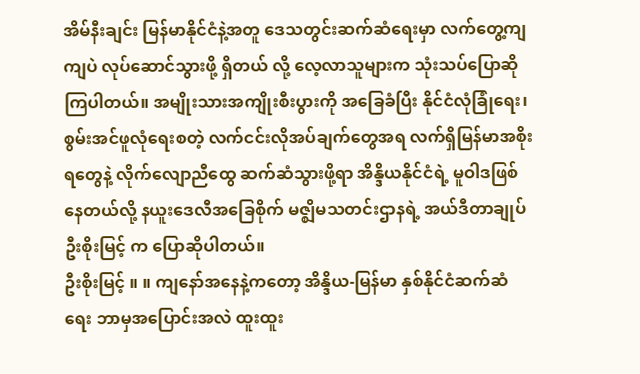အိမ်နီးချင်း မြန်မာနိုင်ငံနဲ့အတူ ဒေသတွင်းဆက်ဆံရေးမှာ လက်တွေ့ကျကျပဲ လုပ်ဆောင်သွားဖို့ ရှိတယ် လို့ လေ့လာသူများက သုံးသပ်ပြောဆိုကြပါတယ်။ အမျိုးသားအကျိုးစီးပွားကို အခြေခံပြီး နိုင်ငံလုံခြုံရေး၊ စွမ်းအင်ဖူလုံရေးစတဲ့ လက်ငင်းလိုအပ်ချက်တွေအရ လက်ရှိမြန်မာအစိုးရတွေနဲ့ လိုက်လျောညီထွေ ဆက်ဆံသွားဖို့ရာ အိန္ဒိယနိုင်ငံရဲ့ မူဝါဒဖြစ်နေတယ်လို့ နယူးဒေလီအခြေစိုက် မဇ္ဈိမသတင်းဌာနရဲ့ အယ်ဒီတာချုပ် ဦးစိုးမြင့် က ပြောဆိုပါတယ်။
ဦးစိုးမြင့် ။ ။ ကျနော်အနေနဲ့ကတော့ အိန္ဒိယ-မြန်မာ နှစ်နိုင်ငံဆက်ဆံရေး ဘာမှအပြောင်းအလဲ ထူးထူး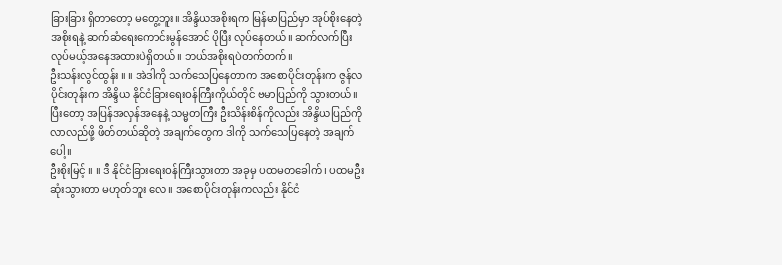ခြားခြား ရှိတာတော့ မတွေ့ဘူး။ အိန္ဒိယအစိုးရက မြန်မာပြည်မှာ အုပ်စိုးနေတဲ့ အစိုးရနဲ့ ဆက်ဆံရေးကောင်းမွန်အောင် ပိုပြီး လုပ်နေတယ်။ ဆက်လက်ပြီး လုပ်မယ့်အနေအထားပဲရှိတယ်။ ဘယ်အစိုးရပဲတက်တက်။
ဦးသန်းလွင်ထွန်း ။ ။ အဲဒါကို သက်သေပြနေတာက အစောပိုင်းတုန်းက ဇွန်လပိုင်းတုန်းက အိန္ဒိယ နိုင်ငံခြားရေးဝန်ကြီးကိုယ်တိုင် ဗမာပြည်ကို သွားတယ်။ ပြီးတော့ အပြန်အလှန်အနေနဲ့ သမ္မတကြီး ဦးသိန်းစိန်ကိုလည်း အိန္ဒိယပြည်ကို လာလည်ဖို့ ဖိတ်တယ်ဆိုတဲ့ အချက်တွေက ဒါကို သက်သေပြနေတဲ့ အချက်ပေါ့။
ဦးစိုးမြင့် ။ ။ ဒီ နိုင်ငံခြားရေးဝန်ကြီးသွားတာ အခုမှ ပထမတခေါက်၊ ပထမဦးဆုံးသွားတာ မဟုတ်ဘူး လေ။ အစောပိုင်းတုန်းကလည်း နိုင်ငံ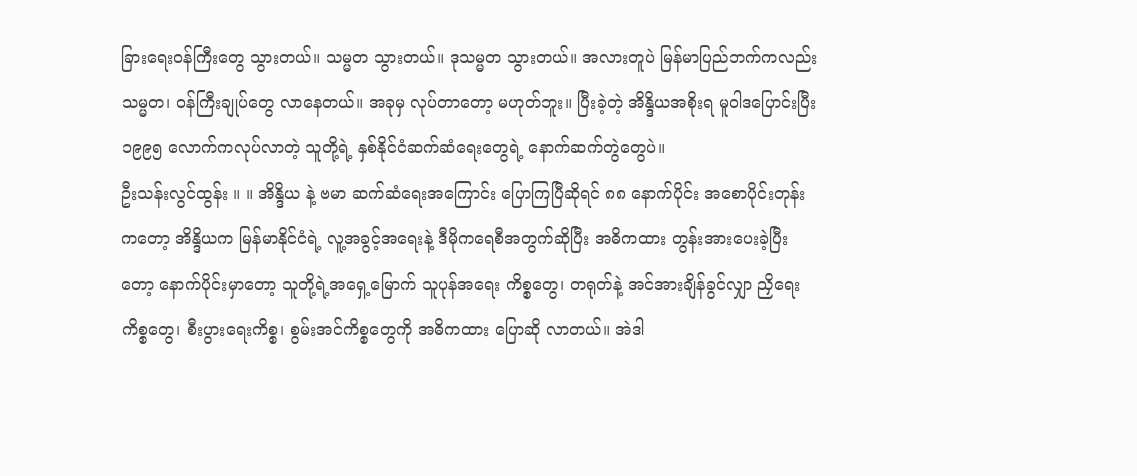ခြားရေးဝန်ကြီးတွေ သွားတယ်။ သမ္မတ သွားတယ်။ ဒုသမ္မတ သွားတယ်။ အလားတူပဲ မြန်မာပြည်ဘက်ကလည်း သမ္မတ၊ ဝန်ကြီးချုပ်တွေ လာနေတယ်။ အခုမှ လုပ်တာတော့ မဟုတ်ဘူး။ ပြီးခဲ့တဲ့ အိန္ဒိယအစိုးရ မူဝါဒပြောင်းပြီး ၁၉၉၅ လောက်ကလုပ်လာတဲ့ သူတို့ရဲ့ နှစ်နိုင်ငံဆက်ဆံရေးတွေရဲ့ နောက်ဆက်တွဲတွေပဲ။
ဦးသန်းလွင်ထွန်း ။ ။ အိန္ဒိယ နဲ့ ဗမာ ဆက်ဆံရေးအကြောင်း ပြောကြပြီဆိုရင် ၈၈ နောက်ပိုင်း အစောပိုင်းတုန်းကတော့ အိန္ဒိယက မြန်မာနိုင်ငံရဲ့ လူ့အခွင့်အရေးနဲ့ ဒီမိုကရေစီအတွက်ဆိုပြီး အဓိကထား တွန်းအားပေးခဲ့ပြီးတော့ နောက်ပိုင်းမှာတော့ သူတို့ရဲ့အရှေ့မြောက် သူပုန်အရေး ကိစ္စတွေ၊ တရုတ်နဲ့ အင်အားချိန်ခွင်လျှာ ညှိရေးကိစ္စတွေ၊ စီးပွားရေးကိစ္စ၊ စွမ်းအင်ကိစ္စတွေကို အဓိကထား ပြောဆို လာတယ်။ အဲဒါ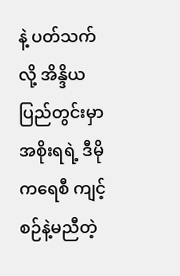နဲ့ ပတ်သက်လို့ အိန္ဒိယပြည်တွင်းမှာ အစိုးရရဲ့ ဒီမိုကရေစီ ကျင့်စဉ်နဲ့မညီတဲ့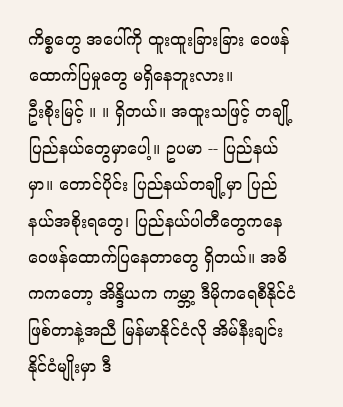ကိစ္စတွေ အပေါ်ကို ထူးထူးခြားခြား ဝေဖန်ထောက်ပြမှုတွေ မရှိနေဘူးလား။
ဦးစိုးမြင့် ။ ။ ရှိတယ်။ အထူးသဖြင့် တချို့ပြည်နယ်တွေမှာပေါ့။ ဥပမာ -- ပြည်နယ်မှာ။ တောင်ပိုင်း ပြည်နယ်တချို့မှာ ပြည်နယ်အစိုးရတွေ၊ ပြည်နယ်ပါတီတွေကနေ ဝေဖန်ထောက်ပြနေတာတွေ ရှိတယ်။ အဓိကကတော့ အိန္ဒိယက ကမ္ဘာ့ ဒီမိုကရေစီနိုင်ငံဖြစ်တာနဲ့အညီ မြန်မာနိုင်ငံလို အိမ်နီးချင်း နိုင်ငံမျိုးမှာ ဒီ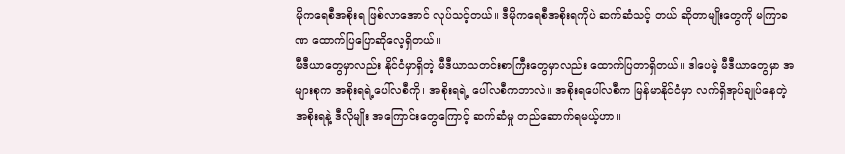မိုကရေစီအစိုးရ ဖြစ်လာအောင် လုပ်သင့်တယ်။ ဒီမိုကရေစီအစိုးရကိုပဲ ဆက်ဆံသင့် တယ် ဆိုတာမျိုးတွေကို မကြာခဏ ထောက်ပြပြောဆိုလေ့ရှိတယ်။
မီဒီယာတွေမှာလည်း နိုင်ငံမှာရှိတဲ့ မီဒီယာသတင်းစာကြီးတွေမှာလည်း ထောက်ပြတာရှိတယ်။ ဒါပေမဲ့ မီဒီယာတွေမှာ အများစုက အစိုးရရဲ့ပေါ်လစီကို၊ အစိုးရရဲ့ ပေါ်လစီကဘာလဲ။ အစိုးရပေါ်လစီက မြန်မာနိုင်ငံမှာ လက်ရှိအုပ်ချုပ်နေတဲ့ အစိုးရနဲ့ ဒီလိုမျိုး အကြောင်းတွေကြောင့် ဆက်ဆံမှု တည်ဆောက်ရမယ့်ဟာ။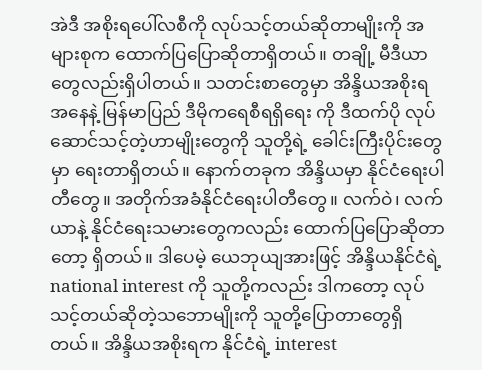အဲဒီ အစိုးရပေါ်လစီကို လုပ်သင့်တယ်ဆိုတာမျိုးကို အများစုက ထောက်ပြပြောဆိုတာရှိတယ်။ တချို့ မီဒီယာတွေလည်းရှိပါတယ်။ သတင်းစာတွေမှာ အိန္ဒိယအစိုးရအနေနဲ့ မြန်မာပြည် ဒီမိုကရေစီရရှိရေး ကို ဒီထက်ပို လုပ်ဆောင်သင့်တဲ့ဟာမျိုးတွေကို သူတို့ရဲ့ ခေါင်းကြီးပိုင်းတွေမှာ ရေးတာရှိတယ်။ နောက်တခုက အိန္ဒိယမှာ နိုင်ငံရေးပါတီတွေ။ အတိုက်အခံနိုင်ငံရေးပါတီတွေ။ လက်ဝဲ၊ လက်ယာနဲ့ နိုင်ငံရေးသမားတွေကလည်း ထောက်ပြပြောဆိုတာတော့ ရှိတယ်။ ဒါပေမဲ့ ယေဘုယျအားဖြင့် အိန္ဒိယနိုင်ငံရဲ့ national interest ကို သူတို့ကလည်း ဒါကတော့ လုပ်သင့်တယ်ဆိုတဲ့သဘောမျိုးကို သူတို့ပြောတာတွေရှိတယ်။ အိန္ဒိယအစိုးရက နိုင်ငံရဲ့ interest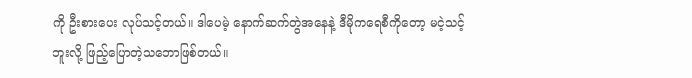ကို ဦးစားပေး လုပ်သင့်တယ်။ ဒါပေမဲ့ နောက်ဆက်တွဲအနေနဲ့ ဒီမိုကရေစီကိုတော့ မငဲ့သင့်ဘူးလို့ ဖြည့်ပြောတဲ့သဘောဖြစ်တယ်။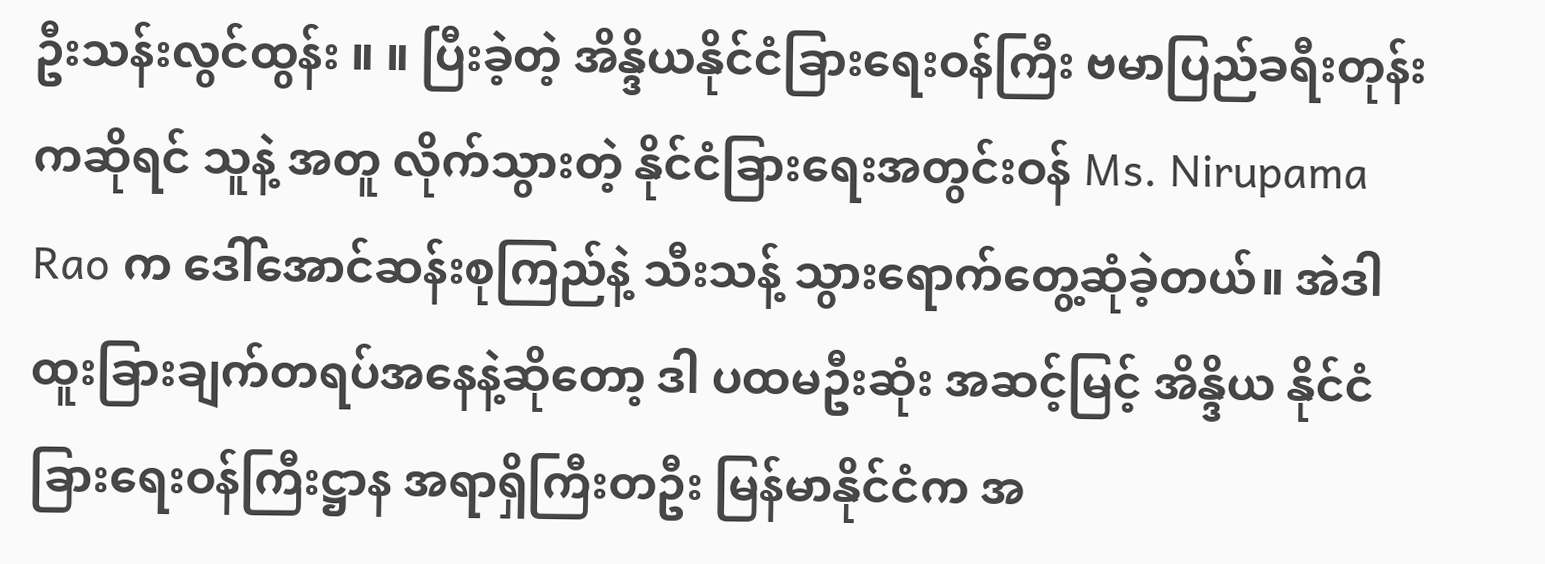ဦးသန်းလွင်ထွန်း ။ ။ ပြီးခဲ့တဲ့ အိန္ဒိယနိုင်ငံခြားရေးဝန်ကြီး ဗမာပြည်ခရီးတုန်းကဆိုရင် သူနဲ့ အတူ လိုက်သွားတဲ့ နိုင်ငံခြားရေးအတွင်းဝန် Ms. Nirupama Rao က ဒေါ်အောင်ဆန်းစုကြည်နဲ့ သီးသန့် သွားရောက်တွေ့ဆုံခဲ့တယ်။ အဲဒါ ထူးခြားချက်တရပ်အနေနဲ့ဆိုတော့ ဒါ ပထမဦးဆုံး အဆင့်မြင့် အိန္ဒိယ နိုင်ငံခြားရေးဝန်ကြီးဋ္ဌာန အရာရှိကြီးတဦး မြန်မာနိုင်ငံက အ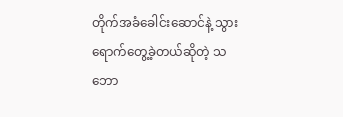တိုက်အခံခေါင်းဆောင်နဲ့ သွားရောက်တွေ့ခဲ့တယ်ဆိုတဲ့ သဘော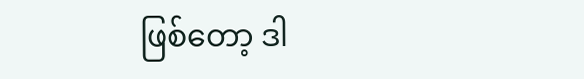ဖြစ်တော့ ဒါ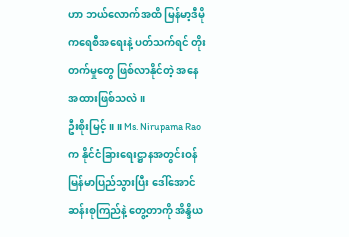ဟာ ဘယ်လောက်အထိ မြန်မာ့ဒီမိုကရေစီအရေးနဲ့ ပတ်သက်ရင် တိုးတက်မှုတွေ ဖြစ်လာနိုင်တဲ့ အနေအထားဖြစ်သလဲ။
ဦးစိုးမြင့် ။ ။ Ms. Nirupama Rao က နိုင်ငံခြားရေးဋ္ဌာနအတွင်းဝန် မြန်မာပြည်သွားပြီး ဒေါ်အောင်ဆန်းစုကြည်နဲ့ တွေ့တာကို အိန္ဒိယ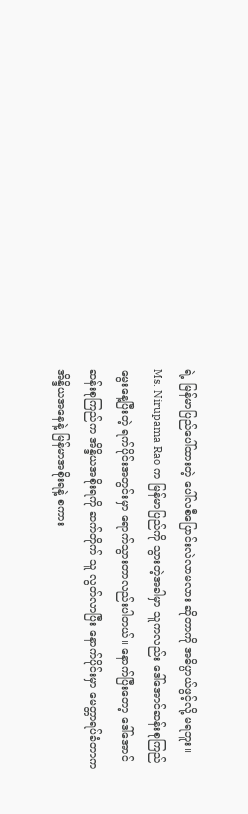ရဲ့ မြန်မာပြည်ပေါ်ထားတဲ့ ပေါ်လစီပြောင်းလဲလာမလား ဆိုတာကို အဓိပ္ပာယ်ဖွင့်လို့ မရဘူး။ Ms. Nirupama Rao က မြန်မာပြည်ကို သွားတဲ့အခါမှာ သူကလည်း ဒေါ်အောင်ဆန်းစုကြည် မွေးနေ့ပြီးတဲ့ ရက်ပိုင်းအတွင်းမှာ ရောက်သွားတာလည်းပါတယ်။ နောက်ပြီးတော့ ဒေါ်အောင်ဆန်းစုကြည်က အိန္ဒိယအစိုးရကို ဆက်တိုက် သူ လွတ်လာပြီး နောက်ပိုင်းမှာ မေတ္တာရပ်ခံတာက အိန္ဒိယအနေနဲ့ မြန်မာအစိုးရနဲ့ စကား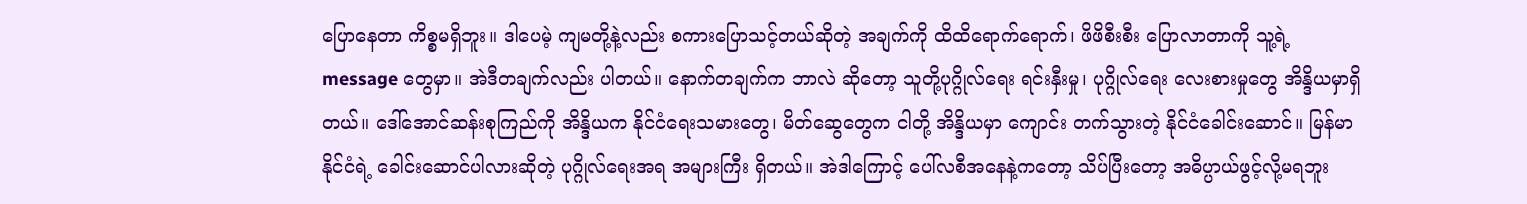ပြောနေတာ ကိစ္စမရှိဘူး။ ဒါပေမဲ့ ကျမတို့နဲ့လည်း စကားပြောသင့်တယ်ဆိုတဲ့ အချက်ကို ထိထိရောက်ရောက်၊ ဖိဖိစီးစီး ပြောလာတာကို သူ့ရဲ့ message တွေမှာ။ အဲဒီတချက်လည်း ပါတယ်။ နောက်တချက်က ဘာလဲ ဆိုတော့ သူတို့ပုဂ္ဂိုလ်ရေး ရင်းနှီးမှု၊ ပုဂ္ဂိုလ်ရေး လေးစားမှုတွေ အိန္ဒိယမှာရှိတယ်။ ဒေါ်အောင်ဆန်းစုကြည်ကို အိန္ဒိယက နိုင်ငံရေးသမားတွေ၊ မိတ်ဆွေတွေက ငါတို့ အိန္ဒိယမှာ ကျောင်း တက်သွားတဲ့ နိုင်ငံခေါင်းဆောင်။ မြန်မာနိုင်ငံရဲ့ ခေါင်းဆောင်ပါလားဆိုတဲ့ ပုဂ္ဂိုလ်ရေးအရ အများကြီး ရှိတယ်။ အဲဒါကြောင့် ပေါ်လစီအနေနဲ့ကတော့ သိပ်ပြီးတော့ အဓိပ္ပာယ်ဖွင့်လို့မရဘူး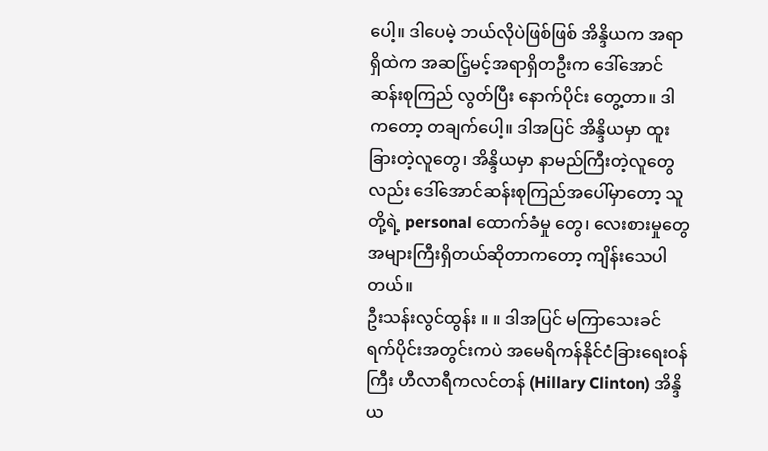ပေါ့။ ဒါပေမဲ့ ဘယ်လိုပဲဖြစ်ဖြစ် အိန္ဒိယက အရာရှိထဲက အဆင်ြ့မင့်အရာရှိတဦးက ဒေါ်အောင်ဆန်းစုကြည် လွတ်ပြီး နောက်ပိုင်း တွေ့တာ။ ဒါကတော့ တချက်ပေါ့။ ဒါအပြင် အိန္ဒိယမှာ ထူးခြားတဲ့လူတွေ၊ အိန္ဒိယမှာ နာမည်ကြီးတဲ့လူတွေလည်း ဒေါ်အောင်ဆန်းစုကြည်အပေါ်မှာတော့ သူတို့ရဲ့ personal ထောက်ခံမှု တွေ၊ လေးစားမှုတွေ အများကြီးရှိတယ်ဆိုတာကတော့ ကျိန်းသေပါတယ်။
ဦးသန်းလွင်ထွန်း ။ ။ ဒါအပြင် မကြာသေးခင် ရက်ပိုင်းအတွင်းကပဲ အမေရိကန်နိုင်ငံခြားရေးဝန်ကြီး ဟီလာရီကလင်တန် (Hillary Clinton) အိန္ဒိယ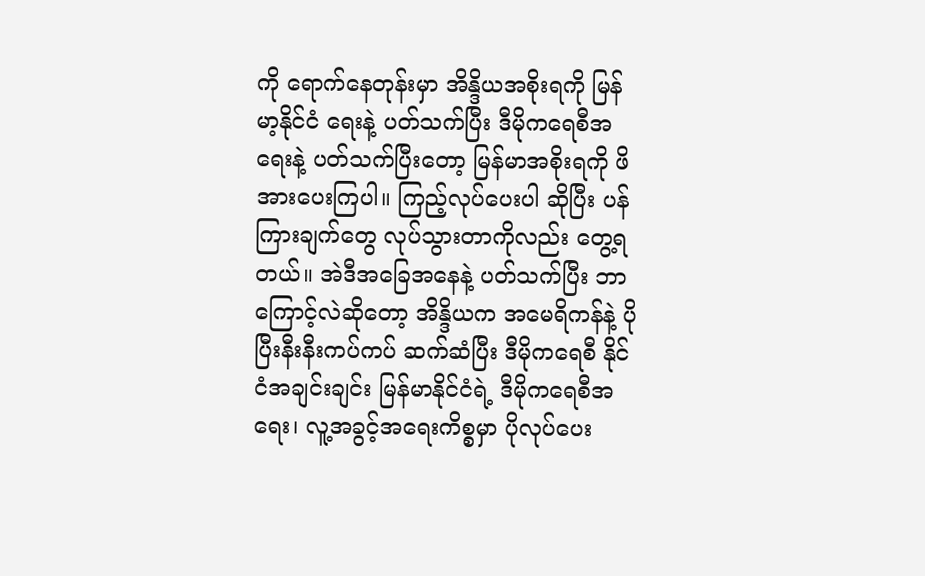ကို ရောက်နေတုန်းမှာ အိန္ဒိယအစိုးရကို မြန်မာ့နိုင်ငံ ရေးနဲ့ ပတ်သက်ပြီး ဒီမိုကရေစီအရေးနဲ့ ပတ်သက်ပြီးတော့ မြန်မာအစိုးရကို ဖိအားပေးကြပါ။ ကြည့်လုပ်ပေးပါ ဆိုပြီး ပန်ကြားချက်တွေ လုပ်သွားတာကိုလည်း တွေ့ရတယ်။ အဲဒီအခြေအနေနဲ့ ပတ်သက်ပြီး ဘာကြောင့်လဲဆိုတော့ အိန္ဒိယက အမေရိကန်နဲ့ ပိုပြီးနီးနီးကပ်ကပ် ဆက်ဆံပြီး ဒီမိုကရေစီ နိုင်ငံအချင်းချင်း မြန်မာနိုင်ငံရဲ့ ဒီမိုကရေစီအရေး၊ လူ့အခွင့်အရေးကိစ္စမှာ ပိုလုပ်ပေး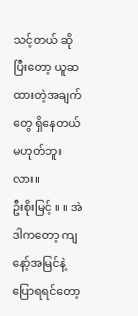သင့်တယ် ဆိုပြီးတော့ ယူဆထားတဲ့အချက်တွေ ရှိနေတယ်မဟုတ်ဘူးလား။
ဦးစိုးမြင့် ။ ။ အဲဒါကတော့ ကျနော့်အမြင်နဲ့ ပြောရရင်တော့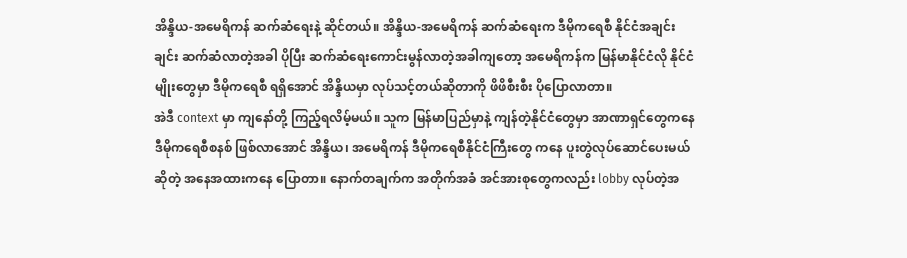အိန္ဒိယ-အမေရိကန် ဆက်ဆံရေးနဲ့ ဆိုင်တယ်။ အိန္ဒိယ-အမေရိကန် ဆက်ဆံရေးက ဒီမိုကရေစီ နိုင်ငံအချင်းချင်း ဆက်ဆံလာတဲ့အခါ ပိုပြီး ဆက်ဆံရေးကောင်းမွန်လာတဲ့အခါကျတော့ အမေရိကန်က မြန်မာနိုင်ငံလို နိုင်ငံမျိုးတွေမှာ ဒီမိုကရေစီ ရရှိအောင် အိန္ဒိယမှာ လုပ်သင့်တယ်ဆိုတာကို ဖိဖိစီးစီး ပိုပြောလာတာ။
အဲဒီ context မှာ ကျနော်တို့ ကြည့်ရလိမ့်မယ်။ သူက မြန်မာပြည်မှာနဲ့ ကျန်တဲ့နိုင်ငံတွေမှာ အာဏာရှင်တွေကနေ ဒီမိုကရေစီစနစ် ဖြစ်လာအောင် အိန္ဒိယ၊ အမေရိကန် ဒီမိုကရေစီနိုင်ငံကြီးတွေ ကနေ ပူးတွဲလုပ်ဆောင်ပေးမယ်ဆိုတဲ့ အနေအထားကနေ ပြောတာ။ နောက်တချက်က အတိုက်အခံ အင်အားစုတွေကလည်း lobby လုပ်တဲ့အ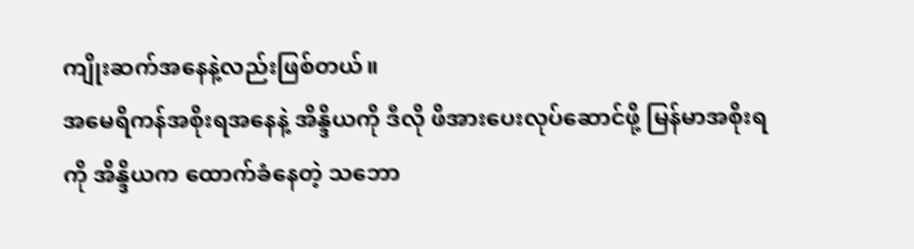ကျိုးဆက်အနေနဲ့လည်းဖြစ်တယ်။
အမေရိကန်အစိုးရအနေနဲ့ အိန္ဒိယကို ဒီလို ဖိအားပေးလုပ်ဆောင်ဖို့ မြန်မာအစိုးရကို အိန္ဒိယက ထောက်ခံနေတဲ့ သဘော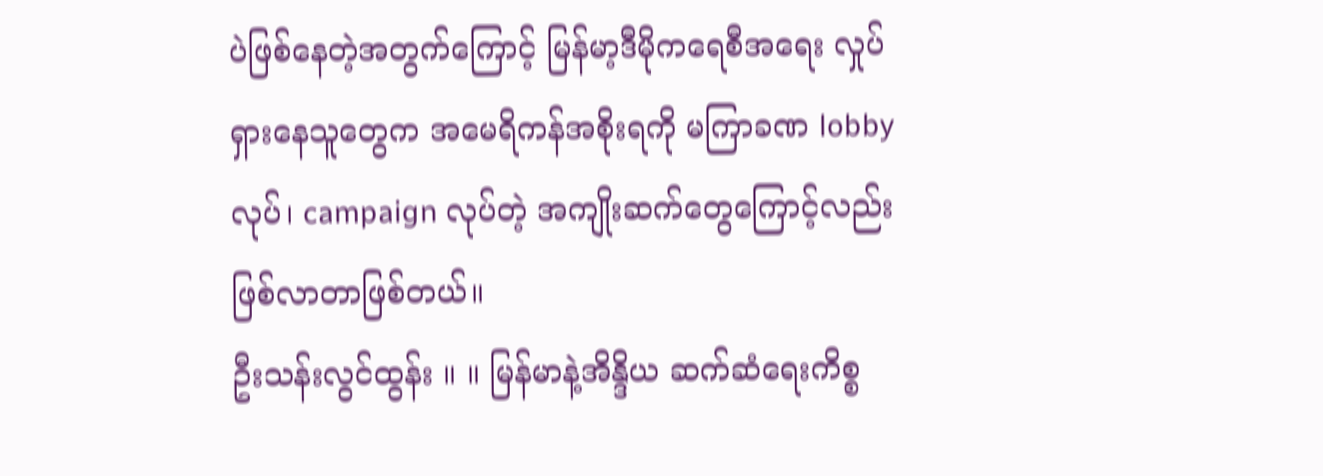ပဲဖြစ်နေတဲ့အတွက်ကြောင့် မြန်မာ့ဒီမိုကရေစီအရေး လှုပ်ရှားနေသူတွေက အမေရိကန်အစိုးရကို မကြာခဏ lobby လုပ်၊ campaign လုပ်တဲ့ အကျိုးဆက်တွေကြောင့်လည်း ဖြစ်လာတာဖြစ်တယ်။
ဦးသန်းလွင်ထွန်း ။ ။ မြန်မာနဲ့အိန္ဒိယ ဆက်ဆံရေးကိစ္စ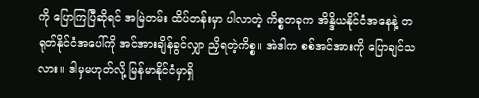ကို ပြောကြပြီဆိုရင် အမြဲတမ်း ထိပ်တန်းမှာ ပါလာတဲ့ ကိစ္စတခုက အိန္ဒိယနိုင်ငံအနေနဲ့ တရုတ်နိုင်ငံအပေါ်ကို အင်အားချိန်ခွင်လျှာ ညှိရတဲ့ကိစ္စ။ အဲဒါက စစ်အင်အားကို ပြောချင်သလား။ ဒါမှမဟုတ်လို့ မြန်မာနိုင်ငံမှာရှိ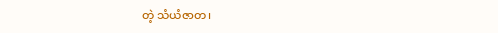တဲ့ သံယံဇာတ၊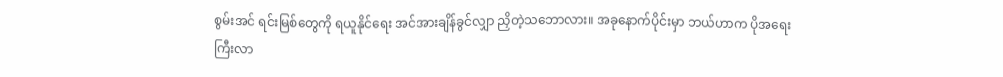စွမ်းအင် ရင်းမြစ်တွေကို ရယူနိုင်ရေး အင်အားချိန်ခွင်လျှာ ညှိတဲ့သဘောလား။ အခုနောက်ပိုင်းမှာ ဘယ်ဟာက ပိုအရေးကြီးလာ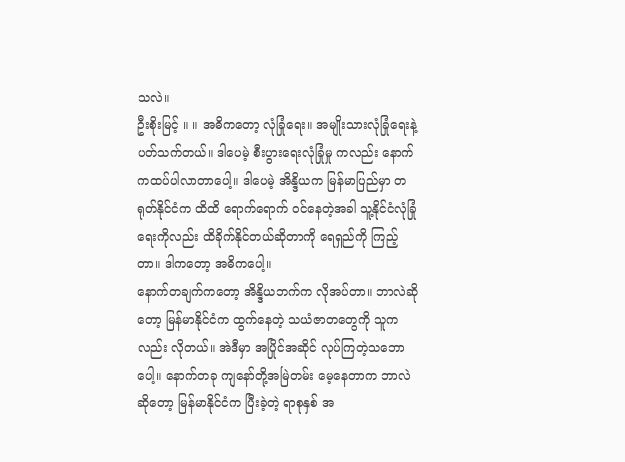သလဲ။
ဦးစိုးမြင့် ။ ။ အဓိကတော့ လုံခြုံရေး။ အမျိုးသားလုံခြုံရေးနဲ့ ပတ်သက်တယ်။ ဒါပေမဲ့ စီးပွားရေးလုံခြုံမှု ကလည်း နောက်ကထပ်ပါလာတာပေါ့။ ဒါပေမဲ့ အိန္ဒိယက မြန်မာပြည်မှာ တရုတ်နိုင်ငံက ထိထိ ရောက်ရောက် ဝင်နေတဲ့အခါ သူ့နိုင်ငံလုံခြုံရေးကိုလည်း ထိခိုက်နိုင်တယ်ဆိုတာကို ရေရှည်ကို ကြည့်တာ။ ဒါကတော့ အဓိကပေါ့။
နောက်တချက်ကတော့ အိန္ဒိယဘက်က လိုအပ်တာ။ ဘာလဲဆိုတော့ မြန်မာနိုင်ငံက ထွက်နေတဲ့ သယံဇာတတွေကို သူကလည်း လိုတယ်။ အဲဒီမှာ အပြိုင်အဆိုင် လုပ်ကြတဲ့သဘောပေါ့။ နောက်တခု ကျနော်တို့အမြဲတမ်း မေ့နေတာက ဘာလဲဆိုတော့ မြန်မာနိုင်ငံက ပြီးခဲ့တဲ့ ရာစုနှစ် အ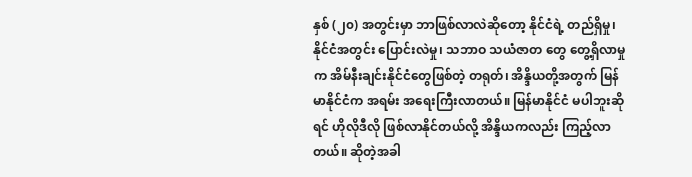နှစ် (၂၀) အတွင်းမှာ ဘာဖြစ်လာလဲဆိုတော့ နိုင်ငံရဲ့ တည်ရှိမှု၊ နိုင်ငံအတွင်း ပြောင်းလဲမှု၊ သဘာဝ သယံဇာတ တွေ တွေ့ရှိလာမှုက အိမ်နီးချင်းနိုင်ငံတွေဖြစ်တဲ့ တရုတ်၊ အိန္ဒိယတို့အတွက် မြန်မာနိုင်ငံက အရမ်း အရေးကြီးလာတယ်။ မြန်မာနိုင်ငံ မပါဘူးဆိုရင် ဟိုလိုဒီလို ဖြစ်လာနိုင်တယ်လို့ အိန္ဒိယကလည်း ကြည့်လာတယ်။ ဆိုတဲ့အခါ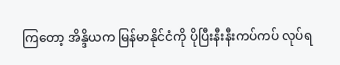ကြတော့ အိန္ဒိယက မြန်မာနိုင်ငံကို ပိုပြီးနီးနီးကပ်ကပ် လုပ်ရ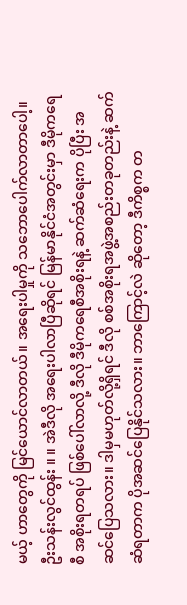မယ့် ဟာတွေကို မြင်ယောင်လာတယ်။ အရေးပါမှုကို သဘောပေါက်လာတာပေါ့။
ဦးသန်းလွင်ထွန်း ။ ။ အဲဒီလို အရေးပါလာပြီဆိုရင် မြန်မာနိုင်ငံအတွင်းမှာ ဒီမိုကရေစီ အစိုးရတရပ် ဖြစ်ပေါ်လာလို့ ဒီလို ဒီမိုကရေစီအစိုးရနဲ့ ဆက်ဆံရေးက ပိုပြီး အဆင်ပြေသလား။ ဒါမှမဟုတ်လို့ရှိရင် ဒီလို စစ်အစိုးရအဖွဲ့အစည်းတခုတည်းနဲ့ ဆက်ဆံရတာက ပိုအဆင်ပြေနိုင်သလား။ ဘာကြောင့်လဲ ဆိုတော့ ဒီကိစ္စက တ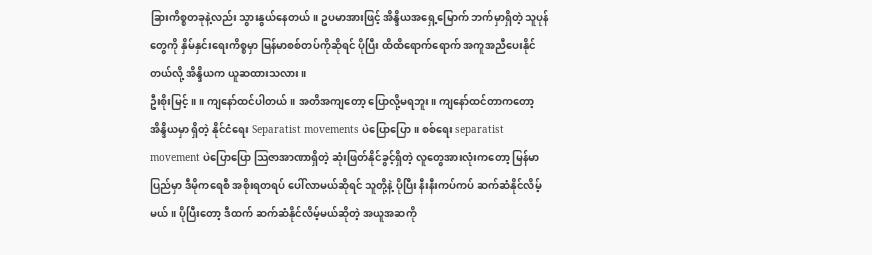ခြားကိစ္စတခုနဲ့လည်း သွားနွယ်နေတယ်။ ဥပမာအားဖြင့် အိန္ဒိယအရှေ့မြောက် ဘက်မှာရှိတဲ့ သူပုန်တွေကို နှိမ်နှင်းရေးကိစ္စမှာ မြန်မာစစ်တပ်ကိုဆိုရင် ပိုပြီး ထိထိရောက်ရောက် အကူအညီပေးနိုင်တယ်လို့ အိန္ဒိယက ယူဆထားသလား။
ဦးစိုးမြင့် ။ ။ ကျနော်ထင်ပါတယ်။ အတိအကျတော့ ပြောလို့မရဘူး။ ကျနော်ထင်တာကတော့ အိန္ဒိယမှာ ရှိတဲ့ နိုင်ငံရေး Separatist movements ပဲပြောပြော။ စစ်ရေး separatist movement ပဲပြောပြော သြဇာအာဏာရှိတဲ့ ဆုံးဖြတ်နိုင်ခွင့်ရှိတဲ့ လူတွေအားလုံးကတော့ မြန်မာပြည်မှာ ဒီမိုကရေစီ အစိုးရတရပ် ပေါ်လာမယ်ဆိုရင် သူတို့နဲ့ ပိုပြီး နီးနီးကပ်ကပ် ဆက်ဆံနိုင်လိမ့်မယ်။ ပိုပြီးတော့ ဒီထက် ဆက်ဆံနိုင်လိမ့်မယ်ဆိုတဲ့ အယူအဆကို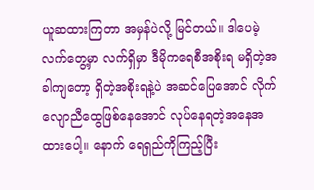ယူဆထားကြတာ အမှန်ပဲလို့ မြင်တယ်။ ဒါပေမဲ့ လက်တွေ့မှာ လက်ရှိမှာ ဒီမိုကရေစီအစိုးရ မရှိတဲ့အခါကျတော့ ရှိတဲ့အစိုးရနဲ့ပဲ အဆင်ပြေအောင် လိုက်လျောညီထွေဖြစ်နေအောင် လုပ်နေရတဲ့အနေအထားပေါ့။ နောက် ရေရှည်ကိုကြည့်ပြီး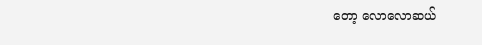တော့ လောလောဆယ်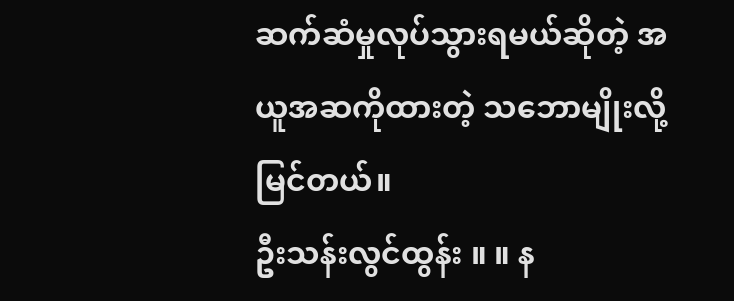ဆက်ဆံမှုလုပ်သွားရမယ်ဆိုတဲ့ အယူအဆကိုထားတဲ့ သဘောမျိုးလို့ မြင်တယ်။
ဦးသန်းလွင်ထွန်း ။ ။ န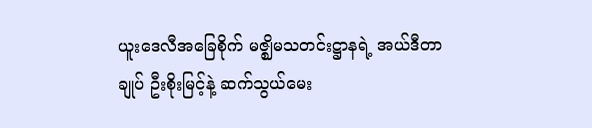ယူးဒေလီအခြေစိုက် မဇ္ဈိမသတင်းဋ္ဌာနရဲ့ အယ်ဒီတာချုပ် ဦးစိုးမြင့်နဲ့ ဆက်သွယ်မေး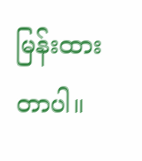မြန်းထားတာပါ။